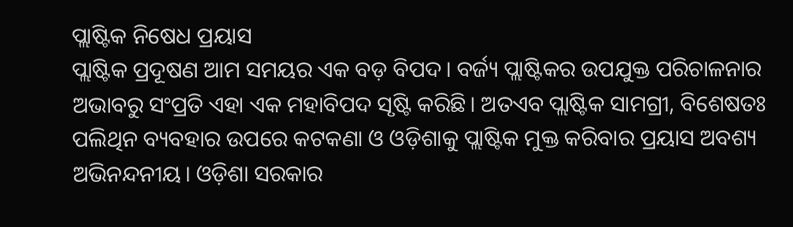ପ୍ଲାଷ୍ଟିକ ନିଷେଧ ପ୍ରୟାସ
ପ୍ଲାଷ୍ଟିକ ପ୍ରଦୂଷଣ ଆମ ସମୟର ଏକ ବଡ଼ ବିପଦ। ବର୍ଜ୍ୟ ପ୍ଲାଷ୍ଟିକର ଉପଯୁକ୍ତ ପରିଚାଳନାର ଅଭାବରୁ ସଂପ୍ରତି ଏହା ଏକ ମହାବିପଦ ସୃଷ୍ଟି କରିଛି। ଅତଏବ ପ୍ଲାଷ୍ଟିକ ସାମଗ୍ରୀ, ବିଶେଷତଃ ପଲିଥିନ ବ୍ୟବହାର ଉପରେ କଟକଣା ଓ ଓଡ଼ିଶାକୁ ପ୍ଲାଷ୍ଟିକ ମୁକ୍ତ କରିବାର ପ୍ରୟାସ ଅବଶ୍ୟ ଅଭିନନ୍ଦନୀୟ। ଓଡ଼ିଶା ସରକାର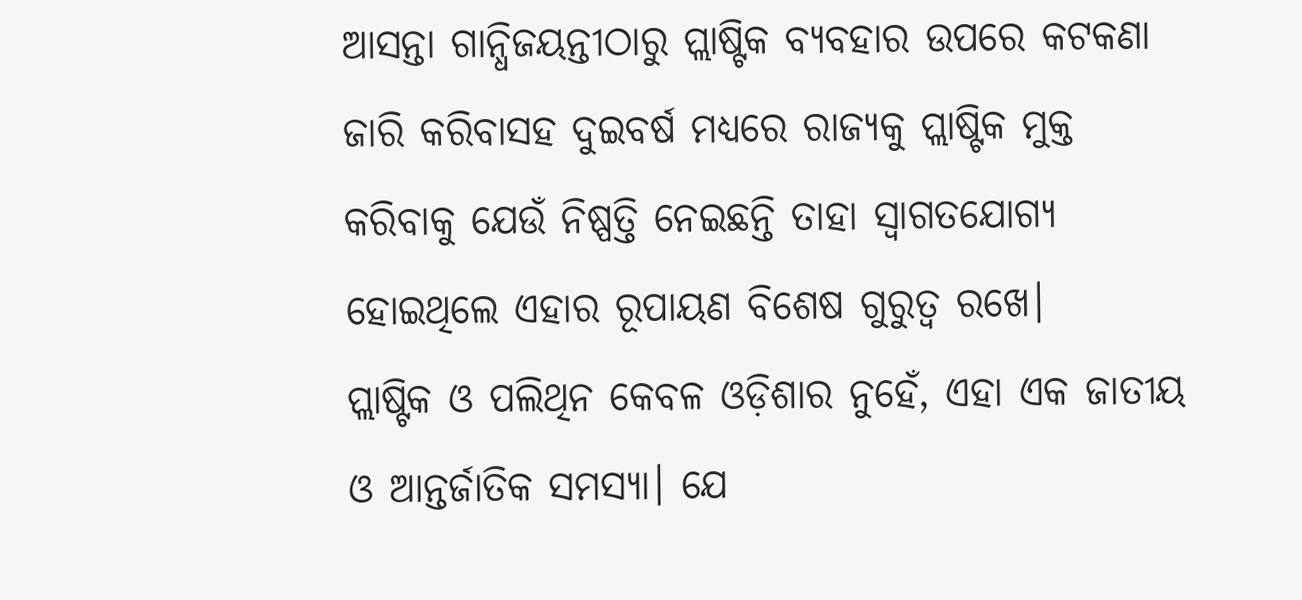ଆସନ୍ତା ଗାନ୍ଧିଜୟନ୍ତୀଠାରୁ ପ୍ଲାଷ୍ଟିକ ବ୍ୟବହାର ଉପରେ କଟକଣା ଜାରି କରିବାସହ ଦୁଇବର୍ଷ ମଧ୍ୟରେ ରାଜ୍ୟକୁ ପ୍ଲାଷ୍ଟିକ ମୁକ୍ତ କରିବାକୁ ଯେଉଁ ନିଷ୍ପତ୍ତି ନେଇଛନ୍ତି ତାହା ସ୍ବାଗତଯୋଗ୍ୟ ହୋଇଥିଲେ ଏହାର ରୂପାୟଣ ବିଶେଷ ଗୁରୁତ୍ବ ରଖେ।
ପ୍ଲାଷ୍ଟିକ ଓ ପଲିଥିନ କେବଳ ଓଡ଼ିଶାର ନୁହେଁ, ଏହା ଏକ ଜାତୀୟ ଓ ଆନ୍ତର୍ଜାତିକ ସମସ୍ୟା। ଯେ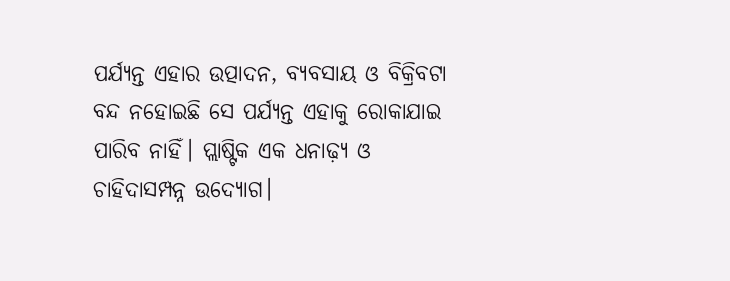ପର୍ଯ୍ୟନ୍ତ ଏହାର ଉତ୍ପାଦନ, ବ୍ୟବସାୟ ଓ ବିକ୍ରିବଟା ବନ୍ଦ ନହୋଇଛି ସେ ପର୍ଯ୍ୟନ୍ତ ଏହାକୁ ରୋକାଯାଇ ପାରିବ ନାହିଁ। ପ୍ଲାଷ୍ଟିକ ଏକ ଧନାଢ଼୍ୟ ଓ ଚାହିଦାସମ୍ପନ୍ନ ଉଦ୍ୟୋଗ।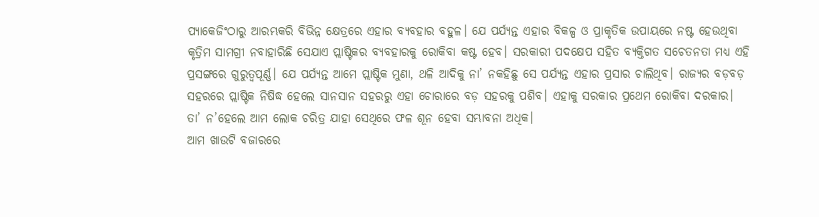ପ୍ୟାକେଜିଂଠାରୁ ଆରମ୍ଭକରି ବିଭିନ୍ନ କ୍ଷେତ୍ରରେ ଏହାର ବ୍ୟବହାର ବହୁଳ। ଯେ ପର୍ଯ୍ୟନ୍ତ ଏହାର ବିକଳ୍ପ ଓ ପ୍ରାକୃତିକ ଉପାୟରେ ନଷ୍ଟ ହେଉଥିବା କୃତ୍ରିମ ସାମଗ୍ରୀ ନବାହାରିଛି ସେଯାଏ ପ୍ଲାଷ୍ଟିକର ବ୍ୟବହାରକୁ ରୋକିବା କଷ୍ଟ ହେବ। ସରକାରୀ ପଦକ୍ଷେପ ସହିତ ବ୍ୟକ୍ତିଗତ ସଚେତନତା ମଧ୍ୟ ଏହି ପ୍ରସଙ୍ଗରେ ଗୁରୁତ୍ବପୂର୍ଣ୍ଣ। ଯେ ପର୍ଯ୍ୟନ୍ତ ଆମେ ପ୍ଲାଷ୍ଟିକ ମୁଣା, ଥଳି ଆଦିକୁ ନା’ ନକହିଛୁ ସେ ପର୍ଯ୍ୟନ୍ତ ଏହାର ପ୍ରସାର ଚାଲିଥିବ। ରାଜ୍ୟର ବଡ଼ବଡ଼ ସହରରେ ପ୍ଲାଷ୍ଟିକ ନିଷିଦ୍ଧ ହେଲେ ସାନସାନ ସହରରୁ ଏହା ଚୋରାରେ ବଡ଼ ସହରକୁ ପଶିବ। ଏହାକୁ ସରକାର ପ୍ରଥେମ ରୋକିବା ଦରକାର। ତା’ ନ’ହେଲେ ଆମ ଲୋକ ଚରିତ୍ର ଯାହା ସେଥିରେ ଫଳ ଶୂନ ହେବା ସମ୍ଭାବନା ଅଧିକ।
ଆମ ଖାଉଟି ବଜାରରେ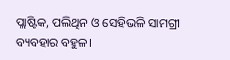ପ୍ଲାଷ୍ଟିକ, ପଲିଥିନ ଓ ସେହିଭଳି ସାମଗ୍ରୀ ବ୍ୟବହାର ବହୁଳ।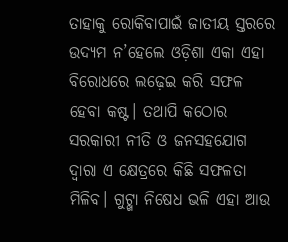ତାହାକୁ ରୋକିବାପାଇଁ ଜାତୀୟ ସ୍ତରରେ ଉଦ୍ୟମ ନ’ହେଲେ ଓଡ଼ିଶା ଏକା ଏହା ବିରୋଧରେ ଲଢ଼େଇ କରି ସଫଳ ହେବା କଷ୍ଟ। ତଥାପି କଠୋର ସରକାରୀ ନୀତି ଓ ଜନସହଯୋଗ ଦ୍ବାରା ଏ କ୍ଷେତ୍ରରେ କିଛି ସଫଳତା ମିଳିବ। ଗୁଟ୍ଖା ନିଷେଧ ଭଳି ଏହା ଆଉ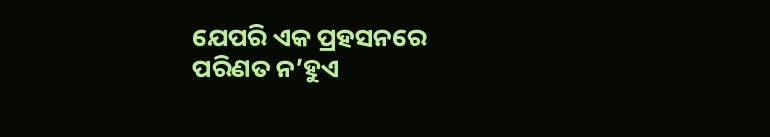ଯେପରି ଏକ ପ୍ରହସନରେ ପରିଣତ ନ’ହୁଏ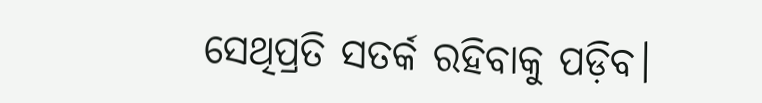ସେଥିପ୍ରତି ସତର୍କ ରହିବାକୁ ପଡ଼ିବ।